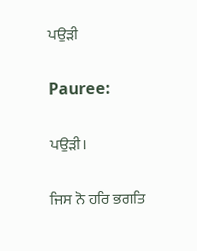ਪਉੜੀ

Pauree:

ਪਉੜੀ।

ਜਿਸ ਨੋ ਹਰਿ ਭਗਤਿ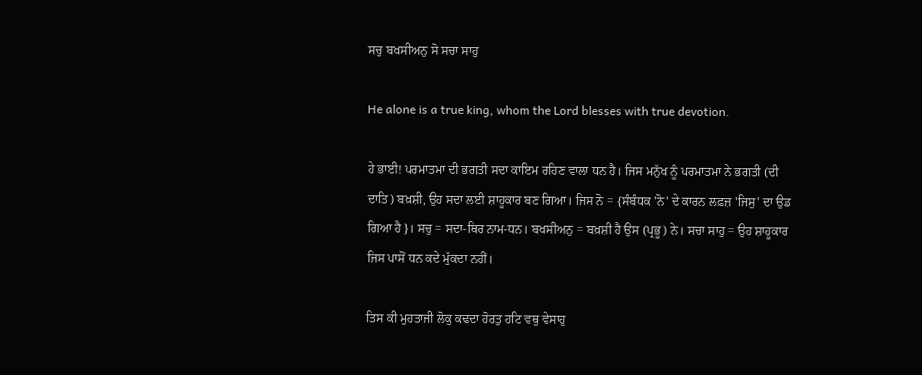ਸਚੁ ਬਖਸੀਅਨੁ ਸੋ ਸਚਾ ਸਾਹੁ

He alone is a true king, whom the Lord blesses with true devotion.

ਹੇ ਭਾਈ! ਪਰਮਾਤਮਾ ਦੀ ਭਗਤੀ ਸਦਾ ਕਾਇਮ ਰਹਿਣ ਵਾਲਾ ਧਨ ਹੈ। ਜਿਸ ਮਨੁੱਖ ਨੂੰ ਪਰਮਾਤਮਾ ਨੇ ਭਗਤੀ (ਦੀ ਦਾਤਿ) ਬਖ਼ਸ਼ੀ, ਉਹ ਸਦਾ ਲਈ ਸ਼ਾਹੂਕਾਰ ਬਣ ਗਿਆ। ਜਿਸ ਨੋ = {ਸੰਬੰਧਕ 'ਨੋ' ਦੇ ਕਾਰਨ ਲਫ਼ਜ਼ 'ਜਿਸੁ' ਦਾ ਉਡ ਗਿਆ ਹੈ}। ਸਚੁ = ਸਦਾ-ਥਿਰ ਨਾਮ-ਧਨ। ਬਖਸੀਅਨੁ = ਬਖ਼ਸ਼ੀ ਹੈ ਉਸ (ਪ੍ਰਭੂ) ਨੇ। ਸਚਾ ਸਾਹੁ = ਉਹ ਸ਼ਾਹੂਕਾਰ ਜਿਸ ਪਾਸੋਂ ਧਨ ਕਦੇ ਮੁੱਕਦਾ ਨਹੀਂ।

ਤਿਸ ਕੀ ਮੁਹਤਾਜੀ ਲੋਕੁ ਕਢਦਾ ਹੋਰਤੁ ਹਟਿ ਵਥੁ ਵੇਸਾਹੁ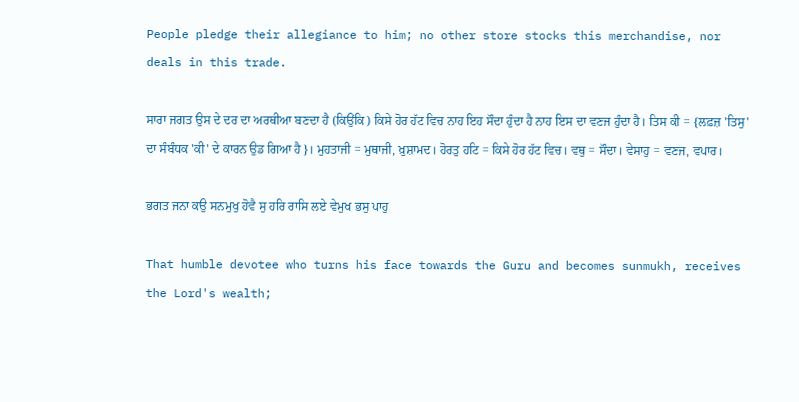People pledge their allegiance to him; no other store stocks this merchandise, nor deals in this trade.

ਸਾਰਾ ਜਗਤ ਉਸ ਦੇ ਦਰ ਦਾ ਅਰਥੀਆ ਬਣਦਾ ਹੈ (ਕਿਉਂਕਿ) ਕਿਸੇ ਹੋਰ ਹੱਟ ਵਿਚ ਨਾਹ ਇਹ ਸੌਦਾ ਹੁੰਦਾ ਹੈ ਨਾਹ ਇਸ ਦਾ ਵਣਜ ਹੁੰਦਾ ਹੈ। ਤਿਸ ਕੀ = {ਲਫ਼ਜ਼ 'ਤਿਸੁ' ਦਾ ਸੰਬੰਧਕ 'ਕੀ' ਦੇ ਕਾਰਨ ਉਡ ਗਿਆ ਹੈ}। ਮੁਹਤਾਜੀ = ਮੁਥਾਜੀ, ਖ਼ੁਸ਼ਾਮਦ। ਹੋਰਤੁ ਹਟਿ = ਕਿਸੇ ਹੋਰ ਹੱਟ ਵਿਚ। ਵਥੁ = ਸੌਦਾ। ਵੇਸਾਹੁ = ਵਣਜ, ਵਪਾਰ।

ਭਗਤ ਜਨਾ ਕਉ ਸਨਮੁਖੁ ਹੋਵੈ ਸੁ ਹਰਿ ਰਾਸਿ ਲਏ ਵੇਮੁਖ ਭਸੁ ਪਾਹੁ

That humble devotee who turns his face towards the Guru and becomes sunmukh, receives the Lord's wealth;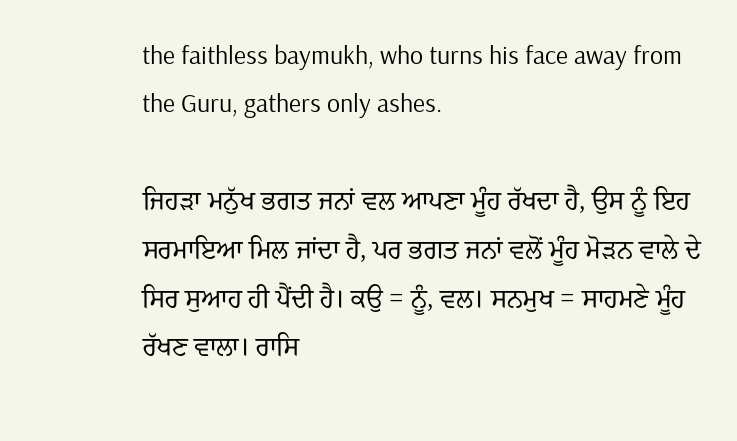the faithless baymukh, who turns his face away from the Guru, gathers only ashes.

ਜਿਹੜਾ ਮਨੁੱਖ ਭਗਤ ਜਨਾਂ ਵਲ ਆਪਣਾ ਮੂੰਹ ਰੱਖਦਾ ਹੈ, ਉਸ ਨੂੰ ਇਹ ਸਰਮਾਇਆ ਮਿਲ ਜਾਂਦਾ ਹੈ, ਪਰ ਭਗਤ ਜਨਾਂ ਵਲੋਂ ਮੂੰਹ ਮੋੜਨ ਵਾਲੇ ਦੇ ਸਿਰ ਸੁਆਹ ਹੀ ਪੈਂਦੀ ਹੈ। ਕਉ = ਨੂੰ, ਵਲ। ਸਨਮੁਖ = ਸਾਹਮਣੇ ਮੂੰਹ ਰੱਖਣ ਵਾਲਾ। ਰਾਸਿ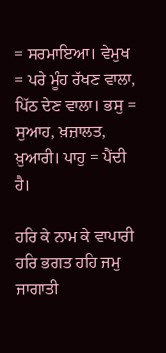= ਸਰਮਾਇਆ। ਵੇਮੁਖ = ਪਰੇ ਮੂੰਹ ਰੱਖਣ ਵਾਲਾ, ਪਿੱਠ ਦੇਣ ਵਾਲਾ। ਭਸੁ = ਸੁਆਹ, ਖ਼ਜ਼ਾਲਤ, ਖ਼ੁਆਰੀ। ਪਾਹੁ = ਪੈਂਦੀ ਹੈ।

ਹਰਿ ਕੇ ਨਾਮ ਕੇ ਵਾਪਾਰੀ ਹਰਿ ਭਗਤ ਹਹਿ ਜਮੁ ਜਾਗਾਤੀ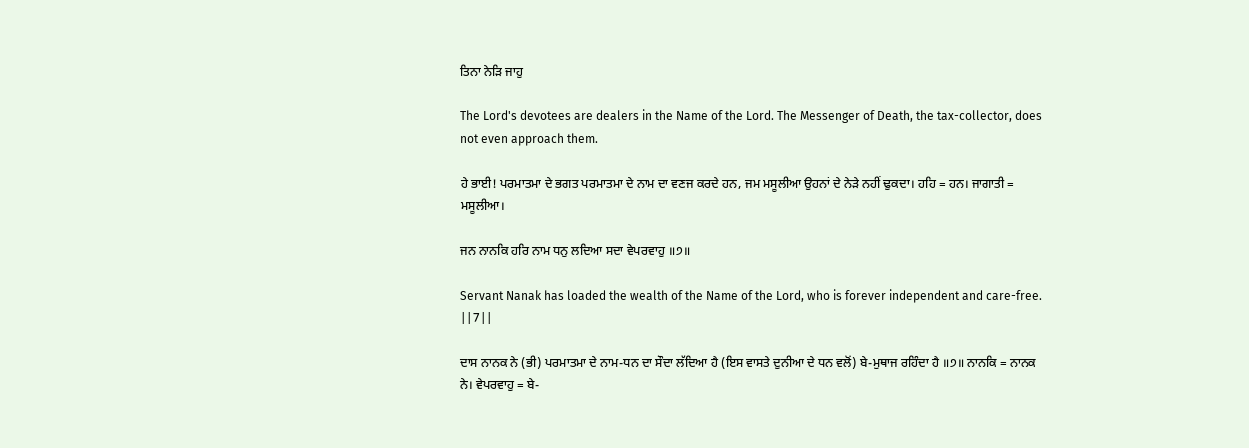ਤਿਨਾ ਨੇੜਿ ਜਾਹੁ

The Lord's devotees are dealers in the Name of the Lord. The Messenger of Death, the tax-collector, does not even approach them.

ਹੇ ਭਾਈ! ਪਰਮਾਤਮਾ ਦੇ ਭਗਤ ਪਰਮਾਤਮਾ ਦੇ ਨਾਮ ਦਾ ਵਣਜ ਕਰਦੇ ਹਨ, ਜਮ ਮਸੂਲੀਆ ਉਹਨਾਂ ਦੇ ਨੇੜੇ ਨਹੀਂ ਢੁਕਦਾ। ਹਹਿ = ਹਨ। ਜਾਗਾਤੀ = ਮਸੂਲੀਆ।

ਜਨ ਨਾਨਕਿ ਹਰਿ ਨਾਮ ਧਨੁ ਲਦਿਆ ਸਦਾ ਵੇਪਰਵਾਹੁ ॥੭॥

Servant Nanak has loaded the wealth of the Name of the Lord, who is forever independent and care-free. ||7||

ਦਾਸ ਨਾਨਕ ਨੇ (ਭੀ) ਪਰਮਾਤਮਾ ਦੇ ਨਾਮ-ਧਨ ਦਾ ਸੌਦਾ ਲੱਦਿਆ ਹੈ (ਇਸ ਵਾਸਤੇ ਦੁਨੀਆ ਦੇ ਧਨ ਵਲੋਂ) ਬੇ-ਮੁਥਾਜ ਰਹਿੰਦਾ ਹੈ ॥੭॥ ਨਾਨਕਿ = ਨਾਨਕ ਨੇ। ਵੇਪਰਵਾਹੁ = ਬੇ-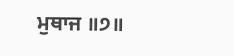ਮੁਥਾਜ ॥੭॥